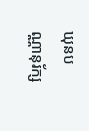ឃុនបណ្ណានុរ័ក្ស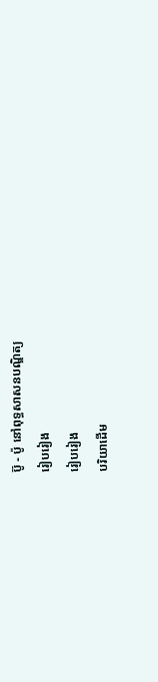ប៊ូ - ប៉ូ នៅពុទ្ធសាសនបណ្ឌិត្យ
រៀបរៀង
រៀបរៀង
បរិយាដើម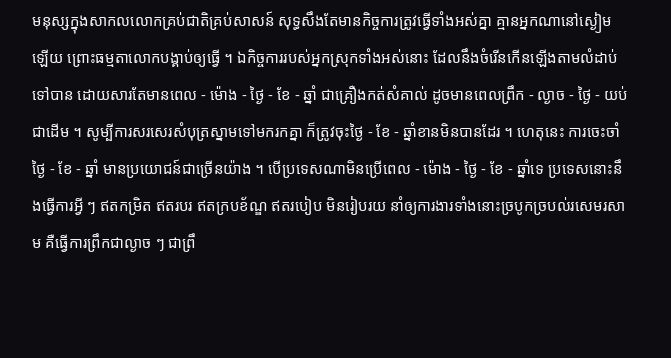មនុស្សក្នុងសាកលលោកគ្រប់ជាតិគ្រប់សាសន៍ សុទ្ធសឹងតែមានកិច្ចការត្រូវធ្វើទាំងអស់គ្នា គ្មានអ្នកណានៅស្ងៀមឡើយ ព្រោះធម្មតាលោកបង្គាប់ឲ្យធ្វើ ។ ឯកិច្ចការរបស់អ្នកស្រុកទាំងអស់នោះ ដែលនឹងចំរើនកើនឡើងតាមលំដាប់ទៅបាន ដោយសារតែមានពេល - ម៉ោង - ថ្ងៃ - ខែ - ឆ្នាំ ជាគ្រឿងកត់សំគាល់ ដូចមានពេលព្រឹក - ល្ងាច - ថ្ងៃ - យប់ ជាដើម ។ សូម្បីការសរសេរសំបុត្រស្នាមទៅមករកគ្នា ក៏ត្រូវចុះថ្ងៃ - ខែ - ឆ្នាំខានមិនបានដែរ ។ ហេតុនេះ ការចេះចាំថ្ងៃ - ខែ - ឆ្នាំ មានប្រយោជន៍ជាច្រើនយ៉ាង ។ បើប្រទេសណាមិនប្រើពេល - ម៉ោង - ថ្ងៃ - ខែ - ឆ្នាំទេ ប្រទេសនោះនឹងធ្វើការអ្វី ៗ ឥតកម្រិត ឥតរបរ ឥតក្របខ័ណ្ឌ ឥតរបៀប មិនរៀបរយ នាំឲ្យការងារទាំងនោះច្របូកច្របល់រសេមរសាម គឺធ្វើការព្រឹកជាល្ងាច ៗ ជាព្រឹ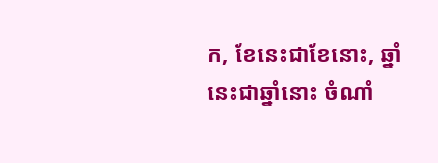ក, ខែនេះជាខែនោះ, ឆ្នាំនេះជាឆ្នាំនោះ ចំណាំ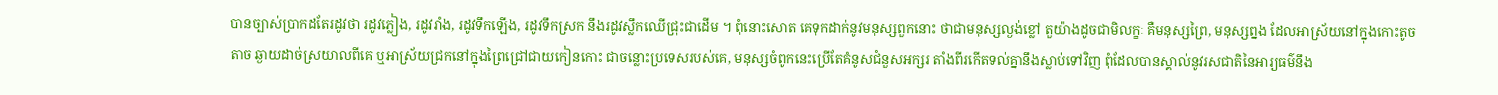បានច្បាស់ប្រាកដតែរដូវថា រដូវភ្លៀង, រដូវរាំង, រដូវទឹកឡើង, រដូវទឹកស្រក នឹងរដូវស្លឹកឈើជ្រុះជាដើម ។ ពុំនោះសោត គេទុកដាក់នូវមនុស្សពួកនោះ ថាជាមនុស្សល្ងង់ខ្លៅ តួយ៉ាងដូចជាមិលក្ខៈ គឺមនុស្សព្រៃ, មនុស្សព្នង ដែលអាស្រ័យនៅក្នុងកោះតូចតាច ឆ្ងាយដាច់ស្រយាលពីគេ ឬអាស្រ័យជ្រកនៅក្នុងព្រៃជ្រៅជាយកៀនកោះ ជាចន្លោះប្រទេសរបស់គេ, មនុស្សចំពូកនេះប្រើតែគំនូសជំនួសអក្សរ តាំងពីរកើតទល់គ្នានឹងស្លាប់ទៅវិញ ពុំដែលបានស្គាល់នូវរសជាតិនៃអារ្យធម៌នឹង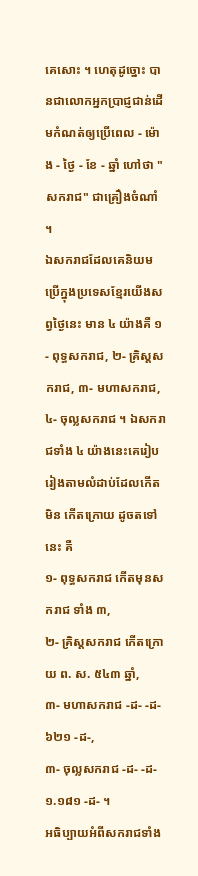គេសោះ ។ ហេតុដូច្នោះ បានជាលោកអ្នកប្រាជ្ញជាន់ដើមកំណត់ឲ្យប្រើពេល - ម៉ោង - ថ្ងៃ - ខែ - ឆ្នាំ ហៅថា "សករាជ" ជាគ្រឿងចំណាំ ។
ឯសករាជដែលគេនិយមប្រើក្នុងប្រទេសខ្មែរយើងសព្វថ្ងៃនេះ មាន ៤ យ៉ាងគឺ ១- ពុទ្ធសករាជ, ២- គ្រិស្តសករាជ, ៣- មហាសករាជ, ៤- ចុល្លសករាជ ។ ឯសករាជទាំង ៤ យ៉ាងនេះគេរៀបរៀងតាមលំដាប់ដែលកើតមិន កើតក្រោយ ដូចតទៅនេះ គឺ
១- ពុទ្ធសករាជ កើតមុនសករាជ ទាំង ៣,
២- គ្រិស្តសករាជ កើតក្រោយ ព. ស. ៥៤៣ ឆ្នាំ,
៣- មហាសករាជ -ដ- -ដ- ៦២១ -ដ-,
៣- ចុល្លសករាជ -ដ- -ដ- ១.១៨១ -ដ- ។
អធិប្បាយអំពីសករាជទាំង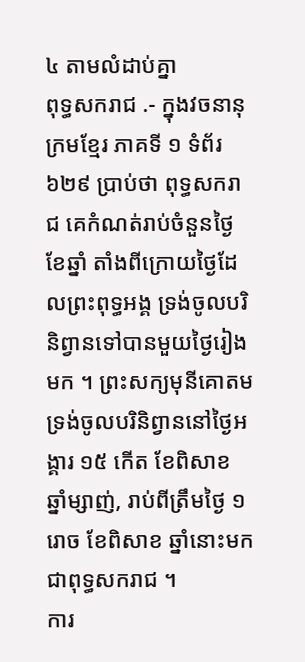៤ តាមលំដាប់គ្នា
ពុទ្ធសករាជ .- ក្នុងវចនានុក្រមខ្មែរ ភាគទី ១ ទំព័រ ៦២៩ ប្រាប់ថា ពុទ្ធសករាជ គេកំណត់រាប់ចំនួនថ្ងៃខែឆ្នាំ តាំងពីក្រោយថ្ងៃដែលព្រះពុទ្ធអង្គ ទ្រង់ចូលបរិនិព្វានទៅបានមួយថ្ងៃរៀងមក ។ ព្រះសក្យមុនីគោតមទ្រង់ចូលបរិនិព្វាននៅថ្ងៃអង្គារ ១៥ កើត ខែពិសាខ ឆ្នាំម្សាញ់, រាប់ពីត្រឹមថ្ងៃ ១ រោច ខែពិសាខ ឆ្នាំនោះមក ជាពុទ្ធសករាជ ។
ការ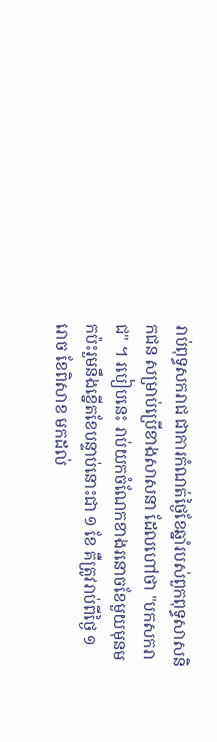រាប់ពុទ្ធសករាជ ជាការកំណត់ថ្ងៃខែឆ្នាំរបស់ពួកពុទ្ធសាសនិកជន សម្រាប់ប្រើខាងសាសនា ដែលហៅថា "បកសករាជ" ។ របៀបនេះ រាប់យកចំណែកខាងរនោចខែមួយមុនមកប៉ះរួមនឹងខ្នើតខែបន្ទាប់នោះជា ១ ខែ គឺត្រូវរាប់ពីថ្ងៃ ១ រោច ខែពិសាខ មកដល់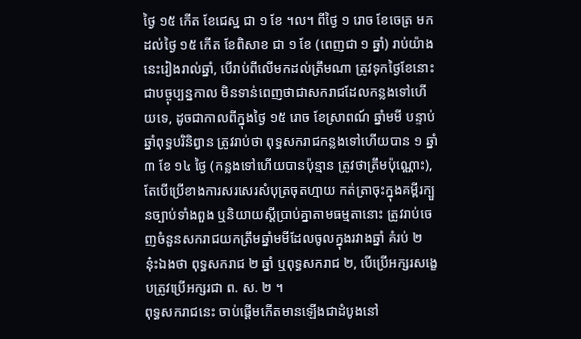ថ្ងៃ ១៥ កើត ខែជេស្ឋ ជា ១ ខែ ។ល។ ពីថ្ងៃ ១ រោច ខែចេត្រ មកដល់ថ្ងៃ ១៥ កើត ខែពិសាខ ជា ១ ខែ (ពេញជា ១ ឆ្នាំ) រាប់យ៉ាងនេះរៀងរាល់ឆ្នាំ, បើរាប់ពីលើមកដល់ត្រឹមណា ត្រូវទុកថ្ងៃខែនោះជាបច្ចុប្បន្នកាល មិនទាន់ពេញថាជាសករាជដែលកន្លងទៅហើយទេ, ដូចជាកាលពីក្នុងថ្ងៃ ១៥ រោច ខែស្រាពណ៍ ឆ្នាំមមី បន្ទាប់ឆ្នាំពុទ្ធបរិនិព្វាន ត្រូវរាប់ថា ពុទ្ធសករាជកន្លងទៅហើយបាន ១ ឆ្នាំ ៣ ខែ ១៤ ថ្ងៃ (កន្លងទៅហើយបានប៉ុន្មាន ត្រូវថាត្រឹមប៉ុណ្ណោះ), តែបើប្រើខាងការសរសេរសំបុត្រចុតហ្មាយ កត់ត្រាចុះក្នុងគម្ពីរក្បួនច្បាប់ទាំងពួង ឬនិយាយស្ដីប្រាប់គ្នាតាមធម្មតានោះ ត្រូវរាប់ចេញចំនួនសករាជយកត្រឹមឆ្នាំមមីដែលចូលក្នុងរវាងឆ្នាំ គំរប់ ២ នុ៎ះឯងថា ពុទ្ធសករាជ ២ ឆ្នាំ ឬពុទ្ធសករាជ ២, បើប្រើអក្សរសង្ខេបត្រូវប្រើអក្សរជា ព. ស. ២ ។
ពុទ្ធសករាជនេះ ចាប់ផ្ដើមកើតមានឡើងជាដំបូងនៅ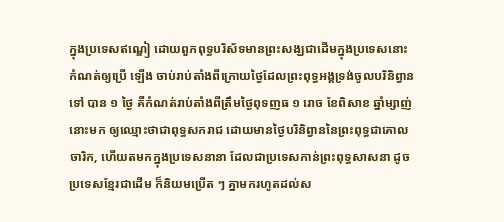ក្នុងប្រទេសឥណ្ឌៀ ដោយពួកពុទ្ធបរិស័ទមានព្រះសង្ឃជាដើមក្នុងប្រទេសនោះកំណត់ឲ្យប្រើ ឡើង ចាប់រាប់តាំងពីក្រោយថ្ងៃដែលព្រះពុទ្ធអង្គទ្រង់ចូលបរិនិព្វានទៅ បាន ១ ថ្ងៃ គឺកំណត់រាប់តាំងពីត្រឹមថ្ងៃពុទញធ ១ រោច ខែពិសាខ ឆ្នាំម្សាញ់នោះមក ឲ្យឈ្មោះថាជាពុទ្ធសករាជ ដោយមានថ្ងៃបរិនិព្វាននៃព្រះពុទ្ធជាគោលចារិក, ហើយតមកក្នុងប្រទេសនានា ដែលជាប្រទេសកាន់ព្រះពុទ្ធសាសនា ដូចប្រទេសខ្មែរជាដើម ក៏និយមប្រើត ៗ គ្នាមករហូតដល់ស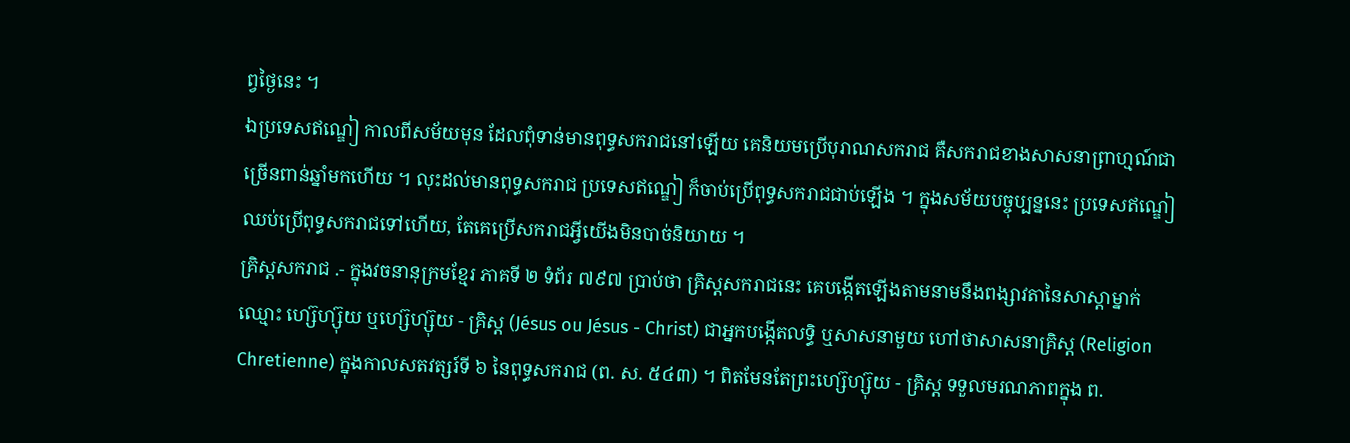ព្វថ្ងៃនេះ ។
ឯប្រទេសឥណ្ឌៀ កាលពីសម័យមុន ដែលពុំទាន់មានពុទ្ធសករាជនៅឡើយ គេនិយមប្រើបុរាណសករាជ គឺសករាជខាងសាសនាព្រាហ្មណ៍ជាច្រើនពាន់ឆ្នាំមកហើយ ។ លុះដល់មានពុទ្ធសករាជ ប្រទេសឥណ្ឌៀ ក៏ចាប់ប្រើពុទ្ធសករាជជាប់ឡើង ។ ក្នុងសម័យបច្ចុប្បន្ននេះ ប្រទេសឥណ្ឌៀឈប់ប្រើពុទ្ធសករាជទៅហើយ, តែគេប្រើសករាជអ្វីយើងមិនបាច់និយាយ ។
គ្រិស្តសករាជ .- ក្នុងវចនានុក្រមខ្មែរ ភាគទី ២ ទំព័រ ៧៩៧ ប្រាប់ថា គ្រិស្តសករាជនេះ គេបង្កើតឡើងតាមនាមនឹងពង្សាវតានៃសាស្ដាម្នាក់ឈ្មោះ ហ្ស៊េហ្ស៊ុយ ឬហ្ស៊េហ្ស៊ុយ - គ្រិស្ត (Jésus ou Jésus - Christ) ជាអ្នកបង្កើតលទ្ធិ ឬសាសនាមួយ ហៅថាសាសនាគ្រិស្ត (Religion Chretienne) ក្នុងកាលសតវត្សរ៍ទី ៦ នៃពុទ្ធសករាជ (ព. ស. ៥៤៣) ។ ពិតមែនតែព្រះហ្ស៊េហ្ស៊ុយ - គ្រិស្ត ទទួលមរណភាពក្នុង ព.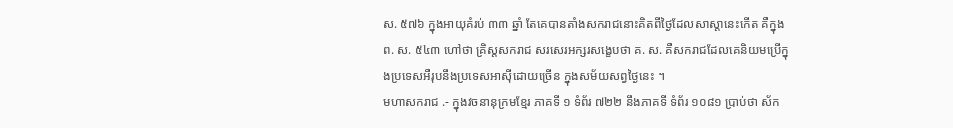ស. ៥៧៦ ក្នុងអាយុគំរប់ ៣៣ ឆ្នាំ តែគេបានតាំងសករាជនោះគិតពីថ្ងៃដែលសាស្តានេះកើត គឺក្នុង ព. ស. ៥៤៣ ហៅថា គ្រិស្តសករាជ សរសេរអក្សរសង្ខេបថា គ. ស. គឺសករាជដែលគេនិយមប្រើក្នុងប្រទេសអឺរុបនឹងប្រទេសអាស៊ីដោយច្រើន ក្នុងសម័យសព្វថ្ងៃនេះ ។
មហាសករាជ .- ក្នុងវចនានុក្រមខ្មែរ ភាគទី ១ ទំព័រ ៧២២ នឹងភាគទី ទំព័រ ១០៨១ ប្រាប់ថា ស័ក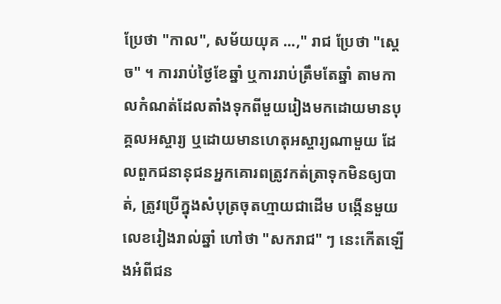ប្រែថា "កាល", សម័យយុគ ...," រាជ ប្រែថា "ស្ដេច" ។ ការរាប់ថ្ងៃខែឆ្នាំ ឬការរាប់ត្រឹមតែឆ្នាំ តាមកាលកំណត់ដែលតាំងទុកពីមួយរៀងមកដោយមានបុគ្គលអស្ចារ្យ ឬដោយមានហេតុអស្ចារ្យណាមួយ ដែលពួកជនានុជនអ្នកគោរពត្រូវកត់ត្រាទុកមិនឲ្យបាត់, ត្រូវប្រើក្នុងសំបុត្រចុតហ្មាយជាដើម បង្កើនមួយលេខរៀងរាល់ឆ្នាំ ហៅថា "សករាជ" ៗ នេះកើតឡើងអំពីជន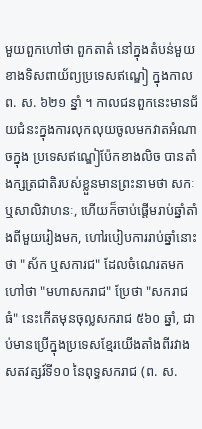មួយពួកហៅថា ពួកតាត៌ នៅក្នុងតំបន់មួយខាងទិសពាយ័ព្យប្រទេសឥណ្ឌៀ ក្នុងកាល ព. ស. ៦២១ ន្នាំ ។ កាលជនពួកនេះមានជ័យជំនះក្នុងការលុកលុយចូលមកវាតអំណាចក្នុង ប្រទេសឥណ្ឌៀប៉ែកខាងលិច បានតាំងក្សត្រជាតិរបស់ខ្លួនមានព្រះនាមថា សកៈ ឬសាលិវាហនៈ, ហើយក៏ចាប់ផ្ដើមរាប់ឆ្នាំតាំងពីមួយរៀងមក, ហៅរបៀបការរាប់ឆ្នាំនោះថា "ស័ក ឬសការជ" ដែលចំណេរតមក ហៅថា "មហាសករាជ" ប្រែថា "សករាជធំ" នេះកើតមុនចុល្លសករាជ ៥៦០ ឆ្នាំ, ជាប់មានប្រើក្នុងប្រទេសខ្មែរយើងតាំងពីរវាងសតវត្សរ៍ទី១០ នៃពុទ្ធសករាជ (ព. ស.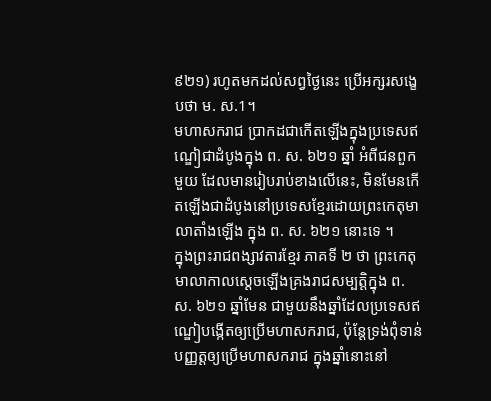៩២១) រហូតមកដល់សព្វថ្ងៃនេះ ប្រើអក្សរសង្ខេបថា ម. ស.1។
មហាសករាជ ប្រាកដជាកើតឡើងក្នុងប្រទេសឥណ្ឌៀជាដំបូងក្នុង ព. ស. ៦២១ ឆ្នាំ អំពីជនពួកមួយ ដែលមានរៀបរាប់ខាងលើនេះ, មិនមែនកើតឡើងជាដំបូងនៅប្រទេសខ្មែរដោយព្រះកេតុមាលាតាំងឡើង ក្នុង ព. ស. ៦២១ នោះទេ ។
ក្នុងព្រះរាជពង្សាវតារខ្មែរ ភាគទី ២ ថា ព្រះកេតុមាលាកាលស្ដេចឡើងគ្រងរាជសម្បត្តិក្នុង ព. ស. ៦២១ ឆ្នាំមែន ជាមួយនឹងឆ្នាំដែលប្រទេសឥណ្ឌៀបង្កើតឲ្យប្រើមហាសករាជ, ប៉ុន្តែទ្រង់ពុំទាន់បញ្ញត្តឲ្យប្រើមហាសករាជ ក្នុងឆ្នាំនោះនៅ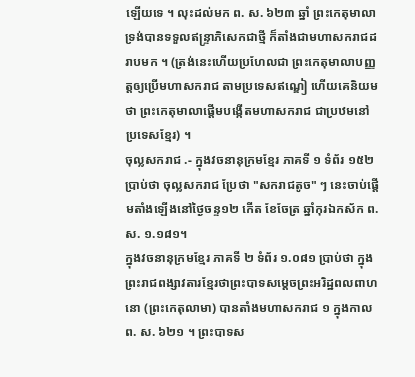ឡើយទេ ។ លុះដល់មក ព. ស. ៦២៣ ឆ្នាំ ព្រះកេតុមាលាទ្រង់បានទទួលឥន្ទ្រាភិសេកជាថ្មី ក៏តាំងជាមហាសករាជដរាបមក ។ (ត្រង់នេះហើយប្រហែលជា ព្រះកេតុមាលាបញ្ញត្តឲ្យប្រើមហាសករាជ តាមប្រទេសឥណ្ឌៀ ហើយគេនិយមថា ព្រះកេតុមាលាផ្ដើមបង្កើតមហាសករាជ ជាប្រឋមនៅប្រទេសខ្មែរ) ។
ចុល្លសករាជ .- ក្នុងវចនានុក្រមខ្មែរ ភាគទី ១ ទំព័រ ១៥២ ប្រាប់ថា ចុល្លសករាជ ប្រែថា "សករាជតូច" ៗ នេះចាប់ផ្ដើមតាំងឡើងនៅថ្ងៃចន្ទ១២ កើត ខែចែត្រ ឆ្នាំកុរឯកស័ក ព. ស. ១.១៨១។
ក្នុងវចនានុក្រមខ្មែរ ភាគទី ២ ទំព័រ ១.០៨១ ប្រាប់ថា ក្នុងព្រះរាជពង្សាវតារខ្មែរថាព្រះបាទសម្ដេចព្រះអរិដ្ឋពលពាហនោ (ព្រះកេតុលាមា) បានតាំងមហាសករាជ ១ ក្នុងកាល ព. ស. ៦២១ ។ ព្រះបាទស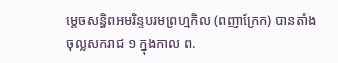ម្ដេចសន្ធិពអមរិន្ទបរមព្រហ្មកិល (ពញាក្រែក) បានតាំងចុល្លសករាជ ១ ក្នុងកាល ព.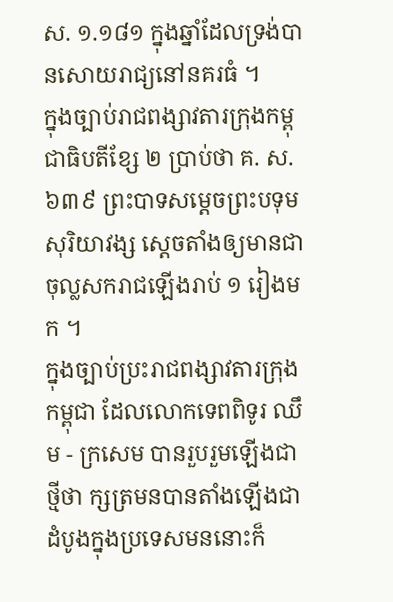ស. ១.១៨១ ក្នុងឆ្នាំដែលទ្រង់បានសោយរាជ្យនៅនគរធំ ។
ក្នុងច្បាប់រាជពង្សាវតារក្រុងកម្ពុជាធិបតីខ្សែ ២ ប្រាប់ថា គ. ស. ៦៣៩ ព្រះបាទសម្ដេចព្រះបទុមសុរិយាវង្ស ស្ដេចតាំងឲ្យមានជាចុល្លសករាជឡើងរាប់ ១ រៀងមក ។
ក្នុងច្បាប់ប្រះរាជពង្សាវតារក្រុងកម្ពុជា ដែលលោកទេពពិទូរ ឈឹម - ក្រសេម បានរួបរួមឡើងជាថ្មីថា ក្សត្រមនបានតាំងឡើងជាដំបូងក្នុងប្រទេសមននោះក៏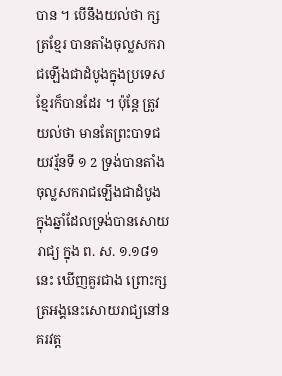បាន ។ បើនឹងយល់ថា ក្សត្រខ្មែរ បានតាំងចុល្លសករាជឡើងជាដំបូងក្នុងប្រទេសខ្មែរក៏បានដែរ ។ ប៉ុន្តែ ត្រូវយល់ថា មានតែព្រះបាទជយវរ្ម័នទី ១ 2 ទ្រង់បានតាំងចុល្លសករាជឡើងជាដំបូង ក្នុងឆ្នាំដែលទ្រង់បានសោយរាជ្យ ក្នុង ព. ស. ១.១៨១ នេះ ឃើញគួរជាង ព្រោះក្សត្រអង្គនេះសោយរាជ្យនៅនគរវត្ត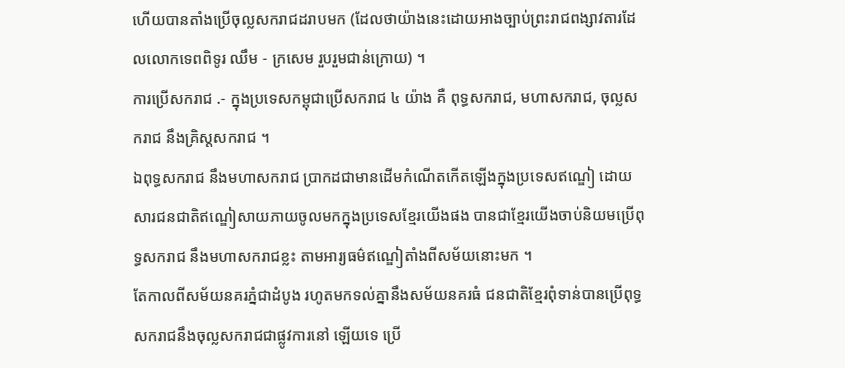ហើយបានតាំងប្រើចុល្លសករាជដរាបមក (ដែលថាយ៉ាងនេះដោយអាងច្បាប់ព្រះរាជពង្សាវតារដែលលោកទេពពិទូរ ឈឹម - ក្រសេម រួបរួមជាន់ក្រោយ) ។
ការប្រើសករាជ .- ក្នុងប្រទេសកម្ពុជាប្រើសករាជ ៤ យ៉ាង គឺ ពុទ្ធសករាជ, មហាសករាជ, ចុល្លសករាជ នឹងគ្រិស្តសករាជ ។
ឯពុទ្ធសករាជ នឹងមហាសករាជ ប្រាកដជាមានដើមកំណើតកើតឡើងក្នុងប្រទេសឥណ្ឌៀ ដោយសារជនជាតិឥណ្ឌៀសាយភាយចូលមកក្នុងប្រទេសខ្មែរយើងផង បានជាខ្មែរយើងចាប់និយមប្រើពុទ្ធសករាជ នឹងមហាសករាជខ្លះ តាមអារ្យធម៌ឥណ្ឌៀតាំងពីសម័យនោះមក ។
តែកាលពីសម័យនគរភ្នំជាដំបូង រហូតមកទល់គ្នានឹងសម័យនគរធំ ជនជាតិខ្មែរពុំទាន់បានប្រើពុទ្ធសករាជនឹងចុល្លសករាជជាផ្លូវការនៅ ឡើយទេ ប្រើ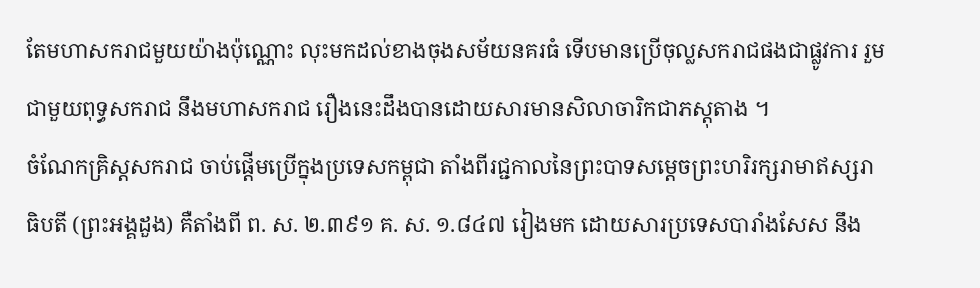តែមហាសករាជមួយយ៉ាងប៉ុណ្ណោះ លុះមកដល់ខាងចុងសម័យនគរធំ ទើបមានប្រើចុល្លសករាជផងជាផ្លូវការ រួមជាមួយពុទ្ធសករាជ នឹងមហាសករាជ រឿងនេះដឹងបានដោយសារមានសិលាចារិកជាភស្ដុតាង ។
ចំណែកគ្រិស្តសករាជ ចាប់ផ្ដើមប្រើក្នុងប្រទេសកម្ពុជា តាំងពីរជ្ជកាលនៃព្រះបាទសម្ដេចព្រះហរិរក្សរាមាឥស្សរាធិបតី (ព្រះអង្គដួង) គឺតាំងពី ព. ស. ២.៣៩១ គ. ស. ១.៨៤៧ រៀងមក ដោយសារប្រទេសបារាំងសែស នឹង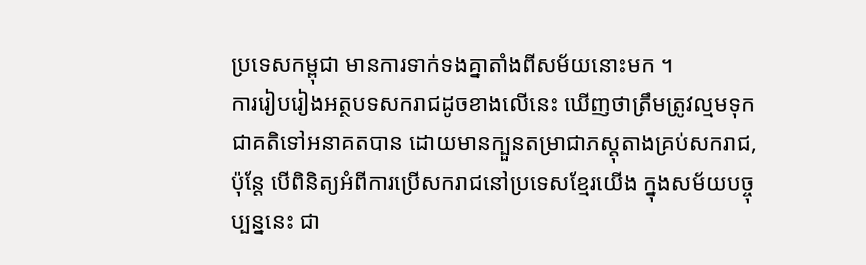ប្រទេសកម្ពុជា មានការទាក់ទងគ្នាតាំងពីសម័យនោះមក ។
ការរៀបរៀងអត្ថបទសករាជដូចខាងលើនេះ ឃើញថាត្រឹមត្រូវល្មមទុកជាគតិទៅអនាគតបាន ដោយមានក្បួនតម្រាជាភស្ដុតាងគ្រប់សករាជ, ប៉ុន្តែ បើពិនិត្យអំពីការប្រើសករាជនៅប្រទេសខ្មែរយើង ក្នុងសម័យបច្ចុប្បន្ននេះ ជា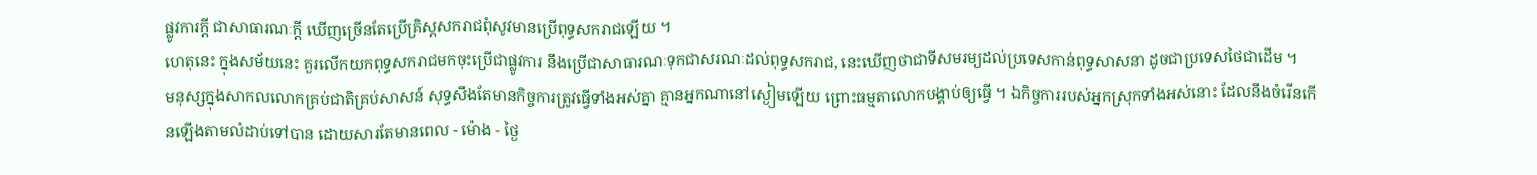ផ្លូវការក្ដី ជាសាធារណៈក្ដី ឃើញច្រើនតែប្រើគ្រិស្តសករាជពុំសូវមានប្រើពុទ្ធសករាជឡើយ ។
ហេតុនេះ ក្នុងសម័យនេះ គួរលើកយកពុទ្ធសករាជមកចុះប្រើជាផ្លូវការ នឹងប្រើជាសាធារណៈទុកជាសរណៈដល់ពុទ្ធសករាជ, នេះឃើញថាជាទីសមរម្យដល់ប្រទេសកាន់ពុទ្ធសាសនា ដូចជាប្រទេសថៃជាដើម ។
មនុស្សក្នុងសាកលលោកគ្រប់ជាតិគ្រប់សាសន៍ សុទ្ធសឹងតែមានកិច្ចការត្រូវធ្វើទាំងអស់គ្នា គ្មានអ្នកណានៅស្ងៀមឡើយ ព្រោះធម្មតាលោកបង្គាប់ឲ្យធ្វើ ។ ឯកិច្ចការរបស់អ្នកស្រុកទាំងអស់នោះ ដែលនឹងចំរើនកើនឡើងតាមលំដាប់ទៅបាន ដោយសារតែមានពេល - ម៉ោង - ថ្ងៃ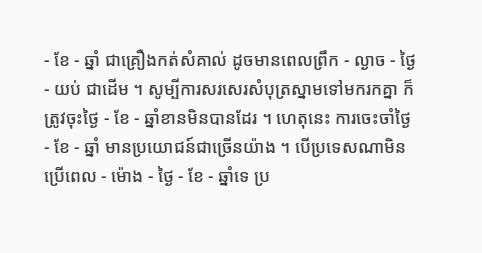- ខែ - ឆ្នាំ ជាគ្រឿងកត់សំគាល់ ដូចមានពេលព្រឹក - ល្ងាច - ថ្ងៃ - យប់ ជាដើម ។ សូម្បីការសរសេរសំបុត្រស្នាមទៅមករកគ្នា ក៏ត្រូវចុះថ្ងៃ - ខែ - ឆ្នាំខានមិនបានដែរ ។ ហេតុនេះ ការចេះចាំថ្ងៃ - ខែ - ឆ្នាំ មានប្រយោជន៍ជាច្រើនយ៉ាង ។ បើប្រទេសណាមិនប្រើពេល - ម៉ោង - ថ្ងៃ - ខែ - ឆ្នាំទេ ប្រ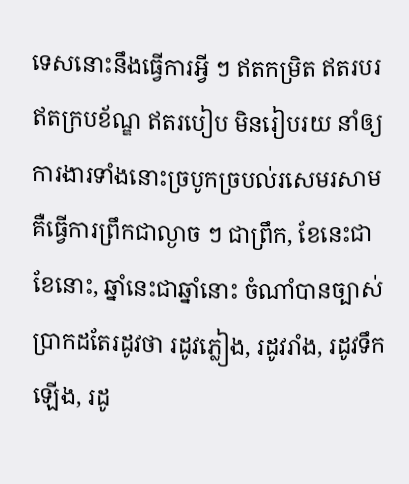ទេសនោះនឹងធ្វើការអ្វី ៗ ឥតកម្រិត ឥតរបរ ឥតក្របខ័ណ្ឌ ឥតរបៀប មិនរៀបរយ នាំឲ្យការងារទាំងនោះច្របូកច្របល់រសេមរសាម គឺធ្វើការព្រឹកជាល្ងាច ៗ ជាព្រឹក, ខែនេះជាខែនោះ, ឆ្នាំនេះជាឆ្នាំនោះ ចំណាំបានច្បាស់ប្រាកដតែរដូវថា រដូវភ្លៀង, រដូវរាំង, រដូវទឹកឡើង, រដូ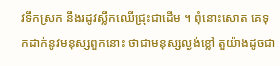វទឹកស្រក នឹងរដូវស្លឹកឈើជ្រុះជាដើម ។ ពុំនោះសោត គេទុកដាក់នូវមនុស្សពួកនោះ ថាជាមនុស្សល្ងង់ខ្លៅ តួយ៉ាងដូចជា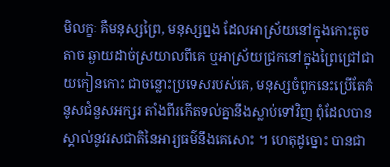មិលក្ខៈ គឺមនុស្សព្រៃ, មនុស្សព្នង ដែលអាស្រ័យនៅក្នុងកោះតូចតាច ឆ្ងាយដាច់ស្រយាលពីគេ ឬអាស្រ័យជ្រកនៅក្នុងព្រៃជ្រៅជាយកៀនកោះ ជាចន្លោះប្រទេសរបស់គេ, មនុស្សចំពូកនេះប្រើតែគំនូសជំនួសអក្សរ តាំងពីរកើតទល់គ្នានឹងស្លាប់ទៅវិញ ពុំដែលបានស្គាល់នូវរសជាតិនៃអារ្យធម៌នឹងគេសោះ ។ ហេតុដូច្នោះ បានជា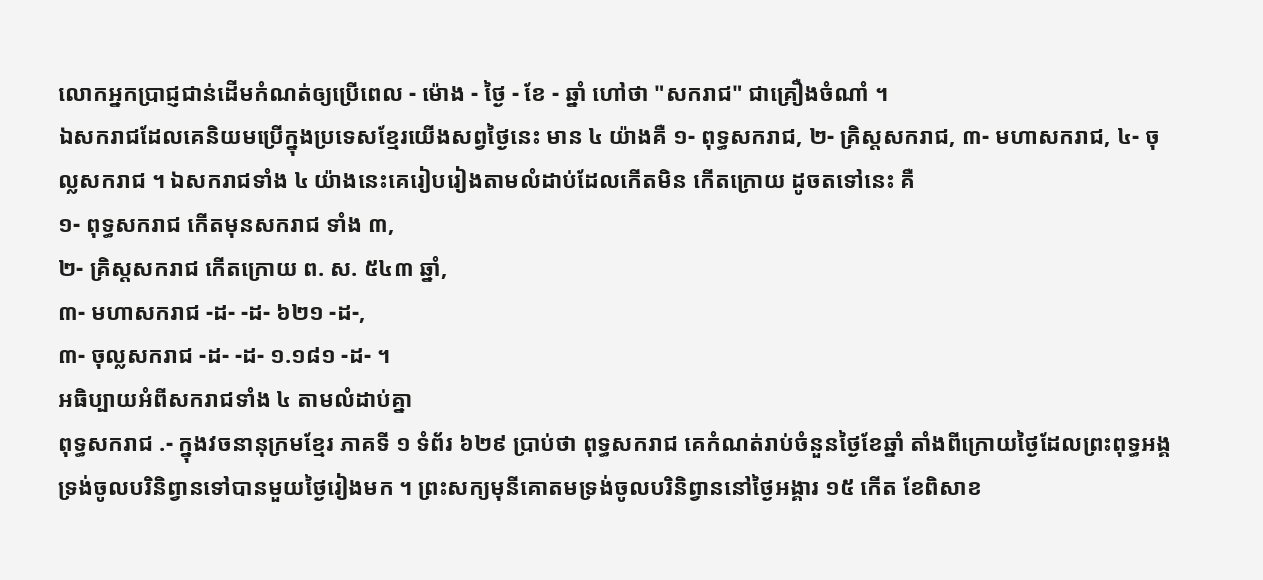លោកអ្នកប្រាជ្ញជាន់ដើមកំណត់ឲ្យប្រើពេល - ម៉ោង - ថ្ងៃ - ខែ - ឆ្នាំ ហៅថា "សករាជ" ជាគ្រឿងចំណាំ ។
ឯសករាជដែលគេនិយមប្រើក្នុងប្រទេសខ្មែរយើងសព្វថ្ងៃនេះ មាន ៤ យ៉ាងគឺ ១- ពុទ្ធសករាជ, ២- គ្រិស្តសករាជ, ៣- មហាសករាជ, ៤- ចុល្លសករាជ ។ ឯសករាជទាំង ៤ យ៉ាងនេះគេរៀបរៀងតាមលំដាប់ដែលកើតមិន កើតក្រោយ ដូចតទៅនេះ គឺ
១- ពុទ្ធសករាជ កើតមុនសករាជ ទាំង ៣,
២- គ្រិស្តសករាជ កើតក្រោយ ព. ស. ៥៤៣ ឆ្នាំ,
៣- មហាសករាជ -ដ- -ដ- ៦២១ -ដ-,
៣- ចុល្លសករាជ -ដ- -ដ- ១.១៨១ -ដ- ។
អធិប្បាយអំពីសករាជទាំង ៤ តាមលំដាប់គ្នា
ពុទ្ធសករាជ .- ក្នុងវចនានុក្រមខ្មែរ ភាគទី ១ ទំព័រ ៦២៩ ប្រាប់ថា ពុទ្ធសករាជ គេកំណត់រាប់ចំនួនថ្ងៃខែឆ្នាំ តាំងពីក្រោយថ្ងៃដែលព្រះពុទ្ធអង្គ ទ្រង់ចូលបរិនិព្វានទៅបានមួយថ្ងៃរៀងមក ។ ព្រះសក្យមុនីគោតមទ្រង់ចូលបរិនិព្វាននៅថ្ងៃអង្គារ ១៥ កើត ខែពិសាខ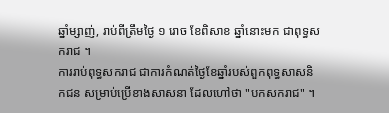ឆ្នាំម្សាញ់, រាប់ពីត្រឹមថ្ងៃ ១ រោច ខែពិសាខ ឆ្នាំនោះមក ជាពុទ្ធសករាជ ។
ការរាប់ពុទ្ធសករាជ ជាការកំណត់ថ្ងៃខែឆ្នាំរបស់ពួកពុទ្ធសាសនិកជន សម្រាប់ប្រើខាងសាសនា ដែលហៅថា "បកសករាជ" ។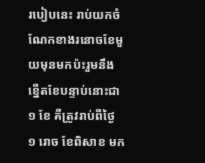របៀបនេះ រាប់យកចំណែកខាងរនោចខែមួយមុនមកប៉ះរួមនឹងខ្នើតខែបន្ទាប់នោះជា ១ ខែ គឺត្រូវរាប់ពីថ្ងៃ ១ រោច ខែពិសាខ មក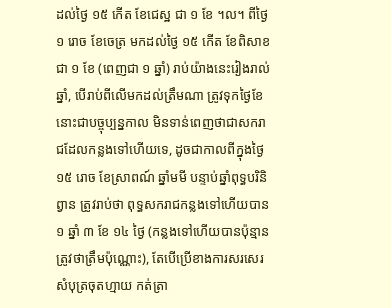ដល់ថ្ងៃ ១៥ កើត ខែជេស្ឋ ជា ១ ខែ ។ល។ ពីថ្ងៃ ១ រោច ខែចេត្រ មកដល់ថ្ងៃ ១៥ កើត ខែពិសាខ ជា ១ ខែ (ពេញជា ១ ឆ្នាំ) រាប់យ៉ាងនេះរៀងរាល់ឆ្នាំ, បើរាប់ពីលើមកដល់ត្រឹមណា ត្រូវទុកថ្ងៃខែនោះជាបច្ចុប្បន្នកាល មិនទាន់ពេញថាជាសករាជដែលកន្លងទៅហើយទេ, ដូចជាកាលពីក្នុងថ្ងៃ ១៥ រោច ខែស្រាពណ៍ ឆ្នាំមមី បន្ទាប់ឆ្នាំពុទ្ធបរិនិព្វាន ត្រូវរាប់ថា ពុទ្ធសករាជកន្លងទៅហើយបាន ១ ឆ្នាំ ៣ ខែ ១៤ ថ្ងៃ (កន្លងទៅហើយបានប៉ុន្មាន ត្រូវថាត្រឹមប៉ុណ្ណោះ), តែបើប្រើខាងការសរសេរសំបុត្រចុតហ្មាយ កត់ត្រា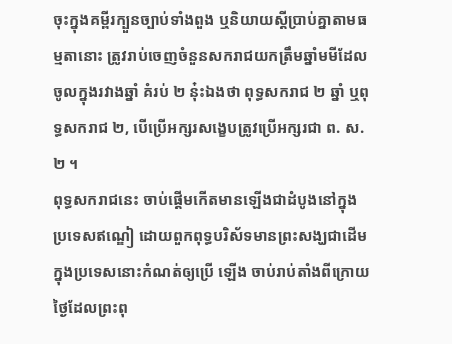ចុះក្នុងគម្ពីរក្បួនច្បាប់ទាំងពួង ឬនិយាយស្ដីប្រាប់គ្នាតាមធម្មតានោះ ត្រូវរាប់ចេញចំនួនសករាជយកត្រឹមឆ្នាំមមីដែលចូលក្នុងរវាងឆ្នាំ គំរប់ ២ នុ៎ះឯងថា ពុទ្ធសករាជ ២ ឆ្នាំ ឬពុទ្ធសករាជ ២, បើប្រើអក្សរសង្ខេបត្រូវប្រើអក្សរជា ព. ស. ២ ។
ពុទ្ធសករាជនេះ ចាប់ផ្ដើមកើតមានឡើងជាដំបូងនៅក្នុងប្រទេសឥណ្ឌៀ ដោយពួកពុទ្ធបរិស័ទមានព្រះសង្ឃជាដើមក្នុងប្រទេសនោះកំណត់ឲ្យប្រើ ឡើង ចាប់រាប់តាំងពីក្រោយថ្ងៃដែលព្រះពុ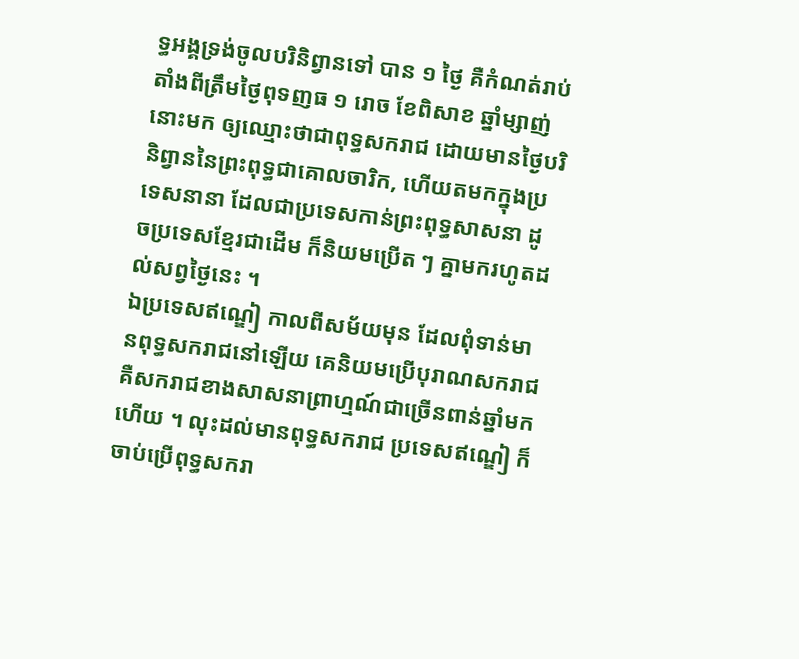ទ្ធអង្គទ្រង់ចូលបរិនិព្វានទៅ បាន ១ ថ្ងៃ គឺកំណត់រាប់តាំងពីត្រឹមថ្ងៃពុទញធ ១ រោច ខែពិសាខ ឆ្នាំម្សាញ់នោះមក ឲ្យឈ្មោះថាជាពុទ្ធសករាជ ដោយមានថ្ងៃបរិនិព្វាននៃព្រះពុទ្ធជាគោលចារិក, ហើយតមកក្នុងប្រទេសនានា ដែលជាប្រទេសកាន់ព្រះពុទ្ធសាសនា ដូចប្រទេសខ្មែរជាដើម ក៏និយមប្រើត ៗ គ្នាមករហូតដល់សព្វថ្ងៃនេះ ។
ឯប្រទេសឥណ្ឌៀ កាលពីសម័យមុន ដែលពុំទាន់មានពុទ្ធសករាជនៅឡើយ គេនិយមប្រើបុរាណសករាជ គឺសករាជខាងសាសនាព្រាហ្មណ៍ជាច្រើនពាន់ឆ្នាំមកហើយ ។ លុះដល់មានពុទ្ធសករាជ ប្រទេសឥណ្ឌៀ ក៏ចាប់ប្រើពុទ្ធសករា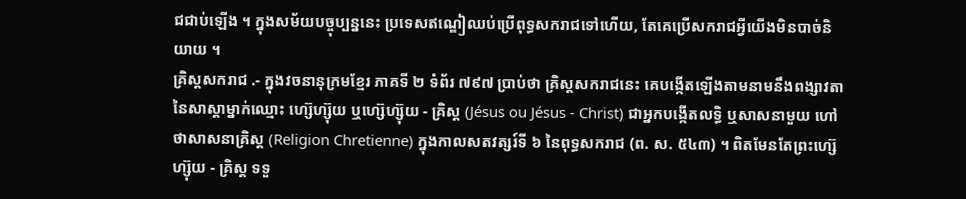ជជាប់ឡើង ។ ក្នុងសម័យបច្ចុប្បន្ននេះ ប្រទេសឥណ្ឌៀឈប់ប្រើពុទ្ធសករាជទៅហើយ, តែគេប្រើសករាជអ្វីយើងមិនបាច់និយាយ ។
គ្រិស្តសករាជ .- ក្នុងវចនានុក្រមខ្មែរ ភាគទី ២ ទំព័រ ៧៩៧ ប្រាប់ថា គ្រិស្តសករាជនេះ គេបង្កើតឡើងតាមនាមនឹងពង្សាវតានៃសាស្ដាម្នាក់ឈ្មោះ ហ្ស៊េហ្ស៊ុយ ឬហ្ស៊េហ្ស៊ុយ - គ្រិស្ត (Jésus ou Jésus - Christ) ជាអ្នកបង្កើតលទ្ធិ ឬសាសនាមួយ ហៅថាសាសនាគ្រិស្ត (Religion Chretienne) ក្នុងកាលសតវត្សរ៍ទី ៦ នៃពុទ្ធសករាជ (ព. ស. ៥៤៣) ។ ពិតមែនតែព្រះហ្ស៊េហ្ស៊ុយ - គ្រិស្ត ទទួ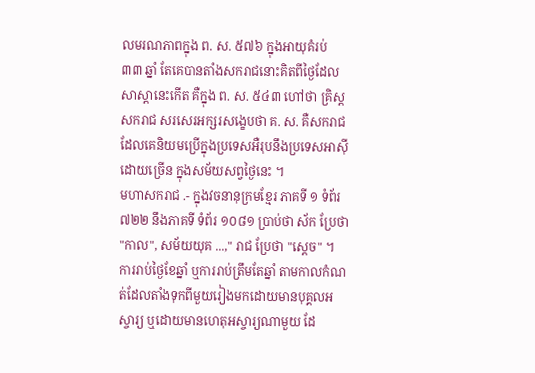លមរណភាពក្នុង ព. ស. ៥៧៦ ក្នុងអាយុគំរប់ ៣៣ ឆ្នាំ តែគេបានតាំងសករាជនោះគិតពីថ្ងៃដែលសាស្តានេះកើត គឺក្នុង ព. ស. ៥៤៣ ហៅថា គ្រិស្តសករាជ សរសេរអក្សរសង្ខេបថា គ. ស. គឺសករាជដែលគេនិយមប្រើក្នុងប្រទេសអឺរុបនឹងប្រទេសអាស៊ីដោយច្រើន ក្នុងសម័យសព្វថ្ងៃនេះ ។
មហាសករាជ .- ក្នុងវចនានុក្រមខ្មែរ ភាគទី ១ ទំព័រ ៧២២ នឹងភាគទី ទំព័រ ១០៨១ ប្រាប់ថា ស័ក ប្រែថា "កាល", សម័យយុគ ...," រាជ ប្រែថា "ស្ដេច" ។ ការរាប់ថ្ងៃខែឆ្នាំ ឬការរាប់ត្រឹមតែឆ្នាំ តាមកាលកំណត់ដែលតាំងទុកពីមួយរៀងមកដោយមានបុគ្គលអស្ចារ្យ ឬដោយមានហេតុអស្ចារ្យណាមួយ ដែ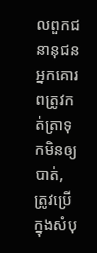លពួកជនានុជនអ្នកគោរពត្រូវកត់ត្រាទុកមិនឲ្យបាត់, ត្រូវប្រើក្នុងសំបុ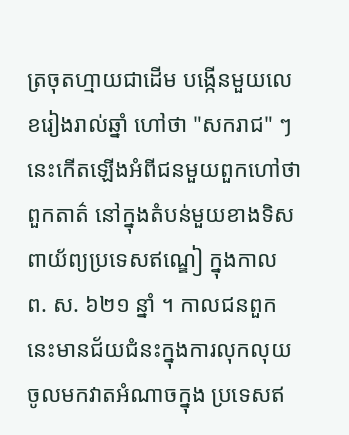ត្រចុតហ្មាយជាដើម បង្កើនមួយលេខរៀងរាល់ឆ្នាំ ហៅថា "សករាជ" ៗ នេះកើតឡើងអំពីជនមួយពួកហៅថា ពួកតាត៌ នៅក្នុងតំបន់មួយខាងទិសពាយ័ព្យប្រទេសឥណ្ឌៀ ក្នុងកាល ព. ស. ៦២១ ន្នាំ ។ កាលជនពួកនេះមានជ័យជំនះក្នុងការលុកលុយចូលមកវាតអំណាចក្នុង ប្រទេសឥ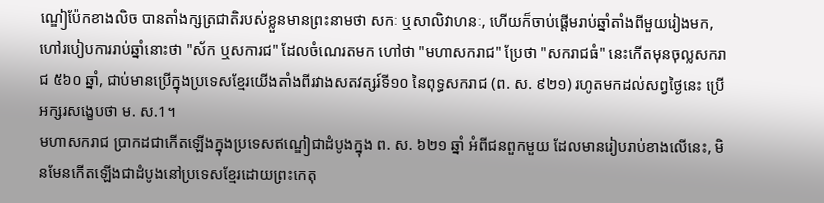ណ្ឌៀប៉ែកខាងលិច បានតាំងក្សត្រជាតិរបស់ខ្លួនមានព្រះនាមថា សកៈ ឬសាលិវាហនៈ, ហើយក៏ចាប់ផ្ដើមរាប់ឆ្នាំតាំងពីមួយរៀងមក, ហៅរបៀបការរាប់ឆ្នាំនោះថា "ស័ក ឬសការជ" ដែលចំណេរតមក ហៅថា "មហាសករាជ" ប្រែថា "សករាជធំ" នេះកើតមុនចុល្លសករាជ ៥៦០ ឆ្នាំ, ជាប់មានប្រើក្នុងប្រទេសខ្មែរយើងតាំងពីរវាងសតវត្សរ៍ទី១០ នៃពុទ្ធសករាជ (ព. ស. ៩២១) រហូតមកដល់សព្វថ្ងៃនេះ ប្រើអក្សរសង្ខេបថា ម. ស.1។
មហាសករាជ ប្រាកដជាកើតឡើងក្នុងប្រទេសឥណ្ឌៀជាដំបូងក្នុង ព. ស. ៦២១ ឆ្នាំ អំពីជនពួកមួយ ដែលមានរៀបរាប់ខាងលើនេះ, មិនមែនកើតឡើងជាដំបូងនៅប្រទេសខ្មែរដោយព្រះកេតុ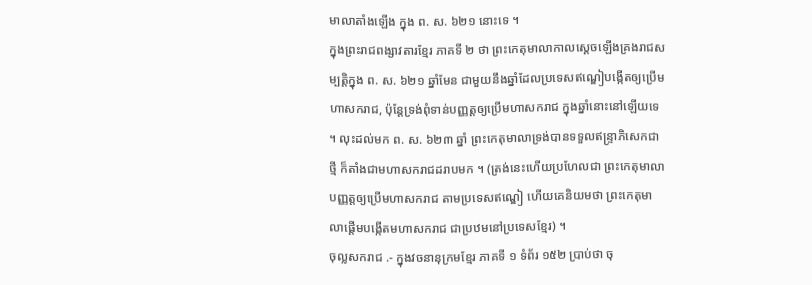មាលាតាំងឡើង ក្នុង ព. ស. ៦២១ នោះទេ ។
ក្នុងព្រះរាជពង្សាវតារខ្មែរ ភាគទី ២ ថា ព្រះកេតុមាលាកាលស្ដេចឡើងគ្រងរាជសម្បត្តិក្នុង ព. ស. ៦២១ ឆ្នាំមែន ជាមួយនឹងឆ្នាំដែលប្រទេសឥណ្ឌៀបង្កើតឲ្យប្រើមហាសករាជ, ប៉ុន្តែទ្រង់ពុំទាន់បញ្ញត្តឲ្យប្រើមហាសករាជ ក្នុងឆ្នាំនោះនៅឡើយទេ ។ លុះដល់មក ព. ស. ៦២៣ ឆ្នាំ ព្រះកេតុមាលាទ្រង់បានទទួលឥន្ទ្រាភិសេកជាថ្មី ក៏តាំងជាមហាសករាជដរាបមក ។ (ត្រង់នេះហើយប្រហែលជា ព្រះកេតុមាលាបញ្ញត្តឲ្យប្រើមហាសករាជ តាមប្រទេសឥណ្ឌៀ ហើយគេនិយមថា ព្រះកេតុមាលាផ្ដើមបង្កើតមហាសករាជ ជាប្រឋមនៅប្រទេសខ្មែរ) ។
ចុល្លសករាជ .- ក្នុងវចនានុក្រមខ្មែរ ភាគទី ១ ទំព័រ ១៥២ ប្រាប់ថា ចុ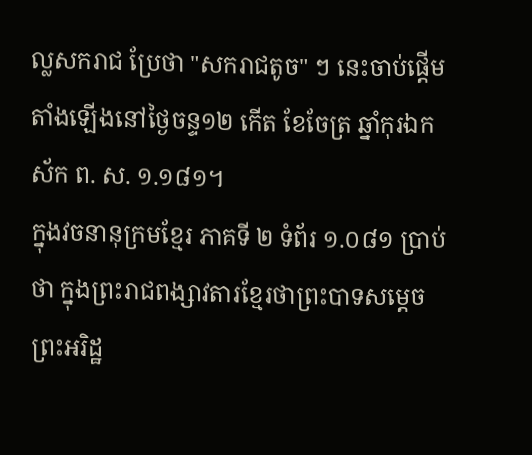ល្លសករាជ ប្រែថា "សករាជតូច" ៗ នេះចាប់ផ្ដើមតាំងឡើងនៅថ្ងៃចន្ទ១២ កើត ខែចែត្រ ឆ្នាំកុរឯកស័ក ព. ស. ១.១៨១។
ក្នុងវចនានុក្រមខ្មែរ ភាគទី ២ ទំព័រ ១.០៨១ ប្រាប់ថា ក្នុងព្រះរាជពង្សាវតារខ្មែរថាព្រះបាទសម្ដេចព្រះអរិដ្ឋ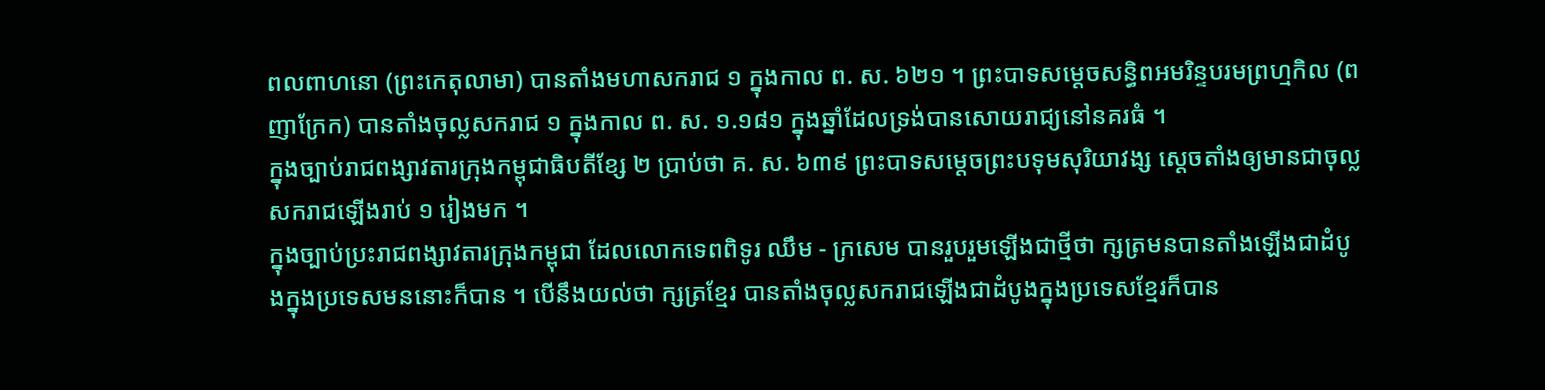ពលពាហនោ (ព្រះកេតុលាមា) បានតាំងមហាសករាជ ១ ក្នុងកាល ព. ស. ៦២១ ។ ព្រះបាទសម្ដេចសន្ធិពអមរិន្ទបរមព្រហ្មកិល (ពញាក្រែក) បានតាំងចុល្លសករាជ ១ ក្នុងកាល ព. ស. ១.១៨១ ក្នុងឆ្នាំដែលទ្រង់បានសោយរាជ្យនៅនគរធំ ។
ក្នុងច្បាប់រាជពង្សាវតារក្រុងកម្ពុជាធិបតីខ្សែ ២ ប្រាប់ថា គ. ស. ៦៣៩ ព្រះបាទសម្ដេចព្រះបទុមសុរិយាវង្ស ស្ដេចតាំងឲ្យមានជាចុល្លសករាជឡើងរាប់ ១ រៀងមក ។
ក្នុងច្បាប់ប្រះរាជពង្សាវតារក្រុងកម្ពុជា ដែលលោកទេពពិទូរ ឈឹម - ក្រសេម បានរួបរួមឡើងជាថ្មីថា ក្សត្រមនបានតាំងឡើងជាដំបូងក្នុងប្រទេសមននោះក៏បាន ។ បើនឹងយល់ថា ក្សត្រខ្មែរ បានតាំងចុល្លសករាជឡើងជាដំបូងក្នុងប្រទេសខ្មែរក៏បាន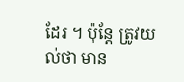ដែរ ។ ប៉ុន្តែ ត្រូវយល់ថា មាន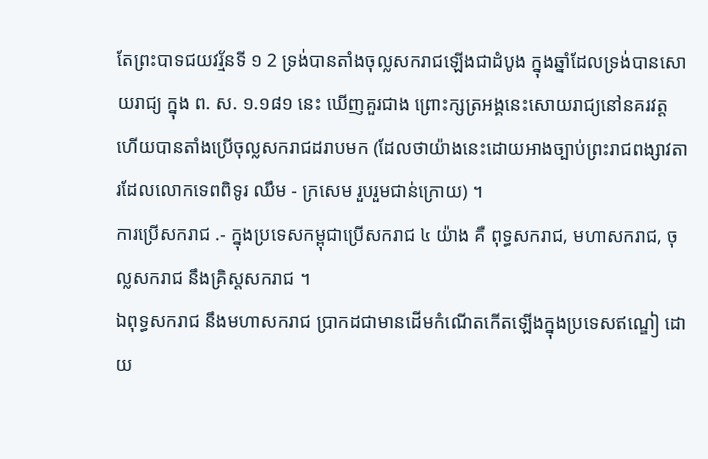តែព្រះបាទជយវរ្ម័នទី ១ 2 ទ្រង់បានតាំងចុល្លសករាជឡើងជាដំបូង ក្នុងឆ្នាំដែលទ្រង់បានសោយរាជ្យ ក្នុង ព. ស. ១.១៨១ នេះ ឃើញគួរជាង ព្រោះក្សត្រអង្គនេះសោយរាជ្យនៅនគរវត្ត ហើយបានតាំងប្រើចុល្លសករាជដរាបមក (ដែលថាយ៉ាងនេះដោយអាងច្បាប់ព្រះរាជពង្សាវតារដែលលោកទេពពិទូរ ឈឹម - ក្រសេម រួបរួមជាន់ក្រោយ) ។
ការប្រើសករាជ .- ក្នុងប្រទេសកម្ពុជាប្រើសករាជ ៤ យ៉ាង គឺ ពុទ្ធសករាជ, មហាសករាជ, ចុល្លសករាជ នឹងគ្រិស្តសករាជ ។
ឯពុទ្ធសករាជ នឹងមហាសករាជ ប្រាកដជាមានដើមកំណើតកើតឡើងក្នុងប្រទេសឥណ្ឌៀ ដោយ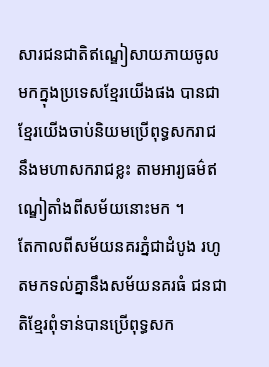សារជនជាតិឥណ្ឌៀសាយភាយចូលមកក្នុងប្រទេសខ្មែរយើងផង បានជាខ្មែរយើងចាប់និយមប្រើពុទ្ធសករាជ នឹងមហាសករាជខ្លះ តាមអារ្យធម៌ឥណ្ឌៀតាំងពីសម័យនោះមក ។
តែកាលពីសម័យនគរភ្នំជាដំបូង រហូតមកទល់គ្នានឹងសម័យនគរធំ ជនជាតិខ្មែរពុំទាន់បានប្រើពុទ្ធសក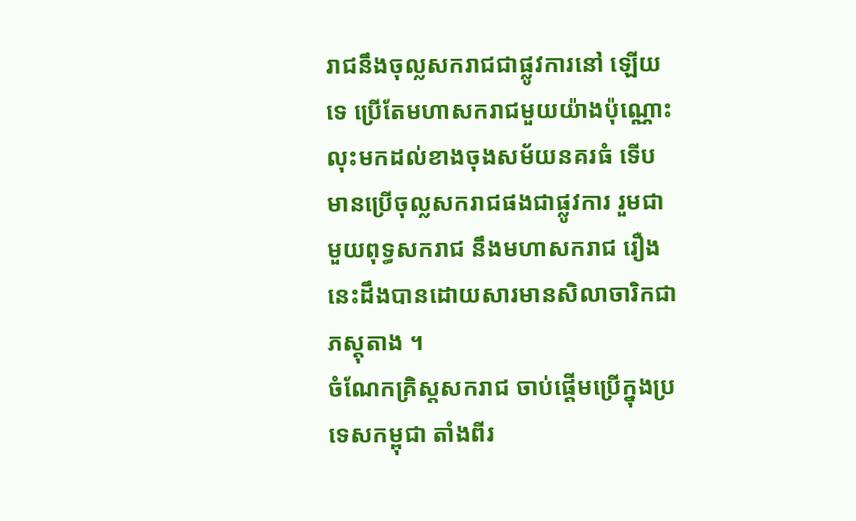រាជនឹងចុល្លសករាជជាផ្លូវការនៅ ឡើយទេ ប្រើតែមហាសករាជមួយយ៉ាងប៉ុណ្ណោះ លុះមកដល់ខាងចុងសម័យនគរធំ ទើបមានប្រើចុល្លសករាជផងជាផ្លូវការ រួមជាមួយពុទ្ធសករាជ នឹងមហាសករាជ រឿងនេះដឹងបានដោយសារមានសិលាចារិកជាភស្ដុតាង ។
ចំណែកគ្រិស្តសករាជ ចាប់ផ្ដើមប្រើក្នុងប្រទេសកម្ពុជា តាំងពីរ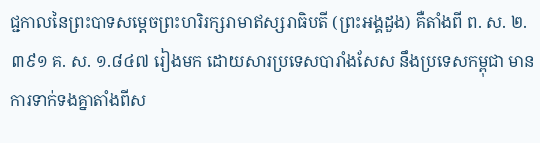ជ្ជកាលនៃព្រះបាទសម្ដេចព្រះហរិរក្សរាមាឥស្សរាធិបតី (ព្រះអង្គដួង) គឺតាំងពី ព. ស. ២.៣៩១ គ. ស. ១.៨៤៧ រៀងមក ដោយសារប្រទេសបារាំងសែស នឹងប្រទេសកម្ពុជា មានការទាក់ទងគ្នាតាំងពីស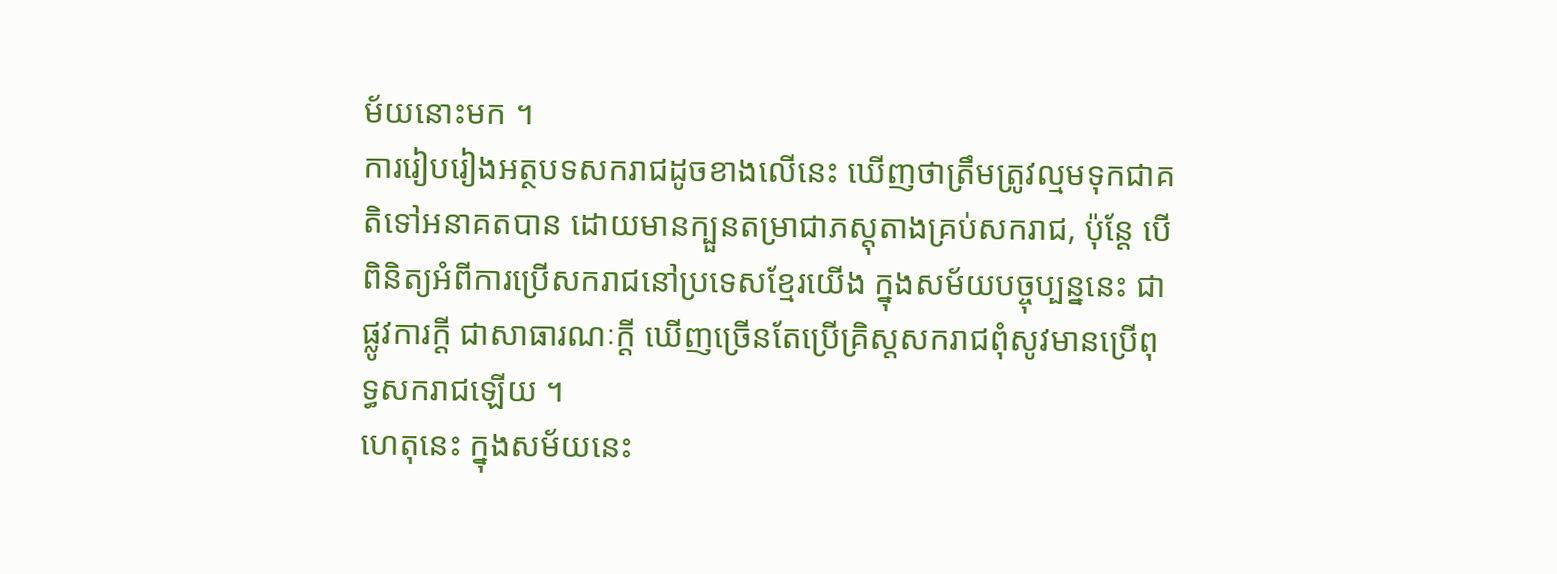ម័យនោះមក ។
ការរៀបរៀងអត្ថបទសករាជដូចខាងលើនេះ ឃើញថាត្រឹមត្រូវល្មមទុកជាគតិទៅអនាគតបាន ដោយមានក្បួនតម្រាជាភស្ដុតាងគ្រប់សករាជ, ប៉ុន្តែ បើពិនិត្យអំពីការប្រើសករាជនៅប្រទេសខ្មែរយើង ក្នុងសម័យបច្ចុប្បន្ននេះ ជាផ្លូវការក្ដី ជាសាធារណៈក្ដី ឃើញច្រើនតែប្រើគ្រិស្តសករាជពុំសូវមានប្រើពុទ្ធសករាជឡើយ ។
ហេតុនេះ ក្នុងសម័យនេះ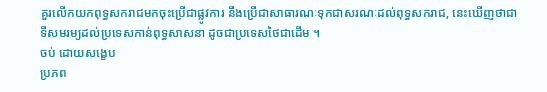គួរលើកយកពុទ្ធសករាជមកចុះប្រើជាផ្លូវការ នឹងប្រើជាសាធារណៈទុកជាសរណៈដល់ពុទ្ធសករាជ, នេះឃើញថាជាទីសមរម្យដល់ប្រទេសកាន់ពុទ្ធសាសនា ដូចជាប្រទេសថៃជាដើម ។
ចប់ ដោយសង្ខេប
ប្រភព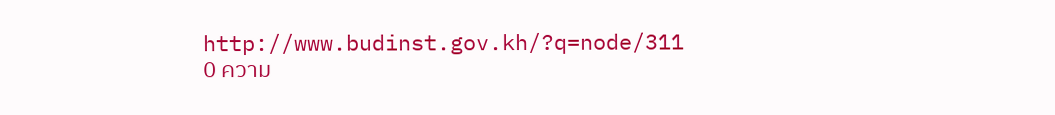http://www.budinst.gov.kh/?q=node/311
0 ความ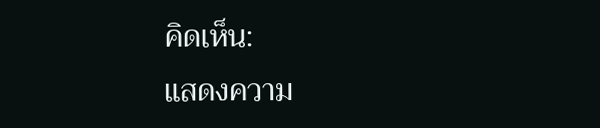คิดเห็น:
แสดงความ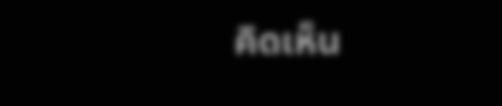คิดเห็น